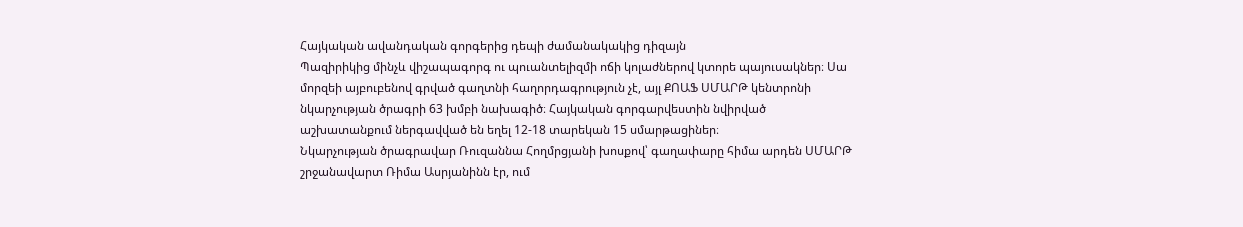Հայկական ավանդական գորգերից դեպի ժամանակակից դիզայն
Պազիրիկից մինչև վիշապագորգ ու պուանտելիզմի ոճի կոլաժներով կտորե պայուսակներ։ Սա մորզեի այբուբենով գրված գաղտնի հաղորդագրություն չէ, այլ ՔՈԱՖ ՍՄԱՐԹ կենտրոնի նկարչության ծրագրի 63 խմբի նախագիծ։ Հայկական գորգարվեստին նվիրված աշխատանքում ներգավված են եղել 12-18 տարեկան 15 սմարթացիներ։
Նկարչության ծրագրավար Ռուզաննա Հողմրցյանի խոսքով՝ գաղափարը հիմա արդեն ՍՄԱՐԹ շրջանավարտ Ռիմա Ասրյանինն էր, ում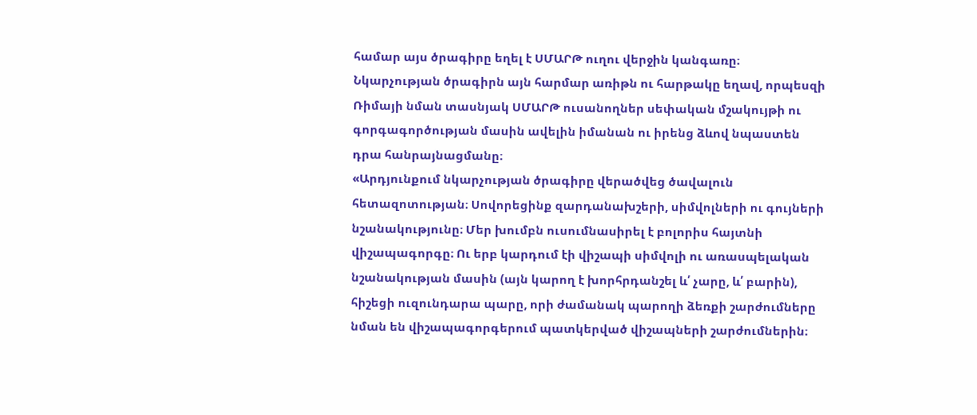համար այս ծրագիրը եղել է ՍՄԱՐԹ ուղու վերջին կանգառը։
Նկարչության ծրագիրն այն հարմար առիթն ու հարթակը եղավ, որպեսզի Ռիմայի նման տասնյակ ՍՄԱՐԹ ուսանողներ սեփական մշակույթի ու գորգագործության մասին ավելին իմանան ու իրենց ձևով նպաստեն դրա հանրայնացմանը։
«Արդյունքում նկարչության ծրագիրը վերածվեց ծավալուն հետազոտության։ Սովորեցինք զարդանախշերի, սիմվոլների ու գույների նշանակությունը։ Մեր խումբն ուսումնասիրել է բոլորիս հայտնի վիշապագորգը։ Ու երբ կարդում էի վիշապի սիմվոլի ու առասպելական նշանակության մասին (այն կարող է խորհրդանշել և՛ չարը, և՛ բարին), հիշեցի ուզունդարա պարը, որի ժամանակ պարողի ձեռքի շարժումները նման են վիշապագորգերում պատկերված վիշապների շարժումներին։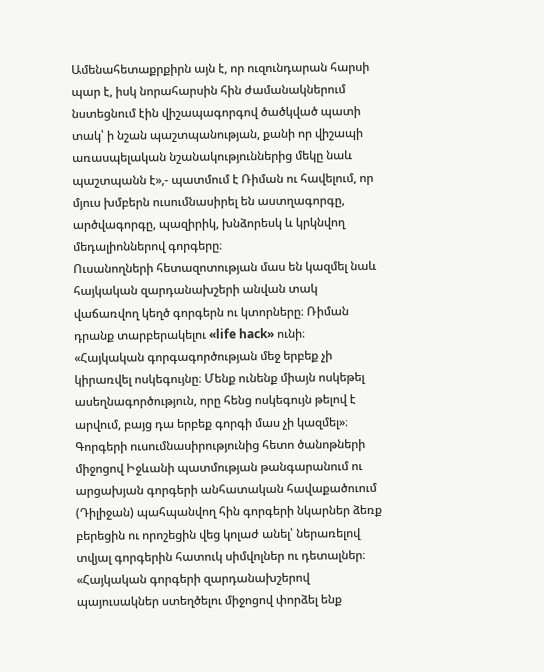Ամենահետաքրքիրն այն է, որ ուզունդարան հարսի պար է, իսկ նորահարսին հին ժամանակներում նստեցնում էին վիշապագորգով ծածկված պատի տակ՝ ի նշան պաշտպանության, քանի որ վիշապի առասպելական նշանակություններից մեկը նաև պաշտպանն է»,- պատմում է Ռիման ու հավելում, որ մյուս խմբերն ուսումնասիրել են աստղագորգը, արծվագորգը, պազիրիկ, խնձորեսկ և կրկնվող մեդալիոններով գորգերը։
Ուսանողների հետազոտության մաս են կազմել նաև հայկական զարդանախշերի անվան տակ վաճառվող կեղծ գորգերն ու կտորները։ Ռիման դրանք տարբերակելու «life hack» ունի։
«Հայկական գորգագործության մեջ երբեք չի կիրառվել ոսկեգույնը։ Մենք ունենք միայն ոսկեթել ասեղնագործություն, որը հենց ոսկեգույն թելով է արվում, բայց դա երբեք գորգի մաս չի կազմել»։
Գորգերի ուսումնասիրությունից հետո ծանոթների միջոցով Իջևանի պատմության թանգարանում ու արցախյան գորգերի անհատական հավաքածուում (Դիլիջան) պահպանվող հին գորգերի նկարներ ձեռք բերեցին ու որոշեցին վեց կոլաժ անել՝ ներառելով տվյալ գորգերին հատուկ սիմվոլներ ու դետալներ։
«Հայկական գորգերի զարդանախշերով պայուսակներ ստեղծելու միջոցով փորձել ենք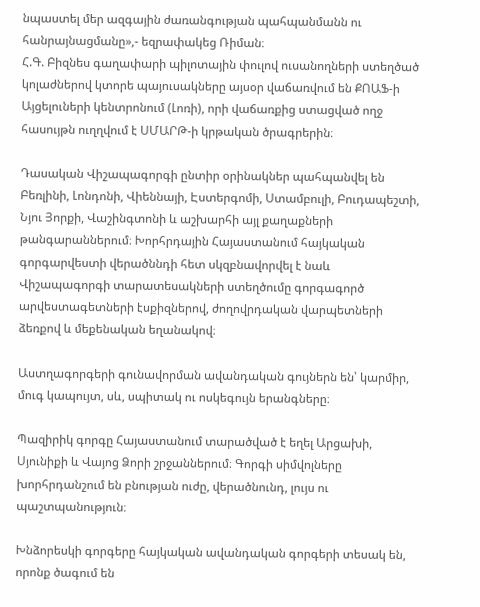նպաստել մեր ազգային ժառանգության պահպանմանն ու հանրայնացմանը»,- եզրափակեց Ռիման։
Հ.Գ. Բիզնես գաղափարի պիլոտային փուլով ուսանողների ստեղծած կոլաժներով կտորե պայուսակները այսօր վաճառվում են ՔՈԱՖ-ի Այցելուների կենտրոնում (Լոռի), որի վաճառքից ստացված ողջ հասույթն ուղղվում է ՍՄԱՐԹ-ի կրթական ծրագրերին։

Դասական Վիշապագորգի ընտիր օրինակներ պահպանվել են Բեռլինի, Լոնդոնի, Վիեննայի, Էստերգոմի, Ստամբուլի, Բուդապեշտի, Նյու Յորքի, Վաշինգտոնի և աշխարհի այլ քաղաքների թանգարաններում։ Խորհրդային Հայաստանում հայկական գորգարվեստի վերածննդի հետ սկզբնավորվել է նաև Վիշապագորգի տարատեսակների ստեղծումը գորգագործ արվեստագետների էսքիզներով, ժողովրդական վարպետների ձեռքով և մեքենական եղանակով։

Աստղագորգերի գունավորման ավանդական գույներն են՝ կարմիր, մուգ կապույտ, սև, սպիտակ ու ոսկեգույն երանգները։

Պազիրիկ գորգը Հայաստանում տարածված է եղել Արցախի, Սյունիքի և Վայոց Ձորի շրջաններում։ Գորգի սիմվոլները խորհրդանշում են բնության ուժը, վերածնունդ, լույս ու պաշտպանություն։

Խնձորեսկի գորգերը հայկական ավանդական գորգերի տեսակ են, որոնք ծագում են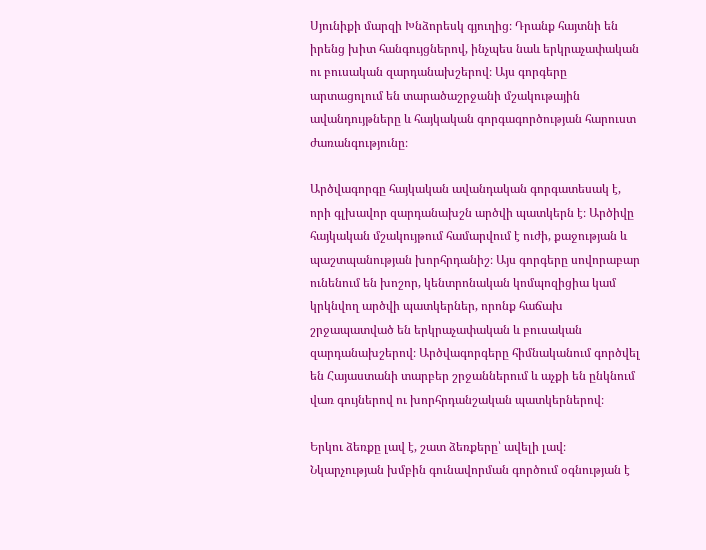Սյունիքի մարզի Խնձորեսկ գյուղից։ Դրանք հայտնի են իրենց խիտ հանգույցներով, ինչպես նաև երկրաչափական ու բուսական զարդանախշերով։ Այս գորգերը արտացոլում են տարածաշրջանի մշակութային ավանդույթները և հայկական գորգագործության հարուստ ժառանգությունը։

Արծվագորգը հայկական ավանդական գորգատեսակ է, որի գլխավոր զարդանախշն արծվի պատկերն է։ Արծիվը հայկական մշակույթում համարվում է ուժի, քաջության և պաշտպանության խորհրդանիշ։ Այս գորգերը սովորաբար ունենում են խոշոր, կենտրոնական կոմպոզիցիա կամ կրկնվող արծվի պատկերներ, որոնք հաճախ շրջապատված են երկրաչափական և բուսական զարդանախշերով։ Արծվագորգերը հիմնականում գործվել են Հայաստանի տարբեր շրջաններում և աչքի են ընկնում վառ գույներով ու խորհրդանշական պատկերներով։

Երկու ձեռքը լավ է, շատ ձեռքերը՝ ավելի լավ։ Նկարչության խմբին գունավորման գործում օգնության է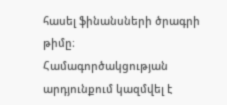հասել ֆինանսների ծրագրի թիմը։ Համագործակցության արդյունքում կազմվել է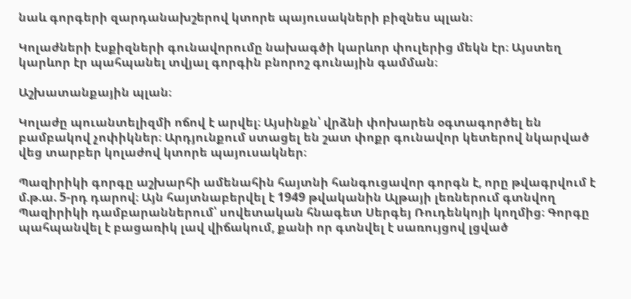նաև գորգերի զարդանախշերով կտորե պայուսակների բիզնես պլան։

Կոլաժների էսքիզների գունավորումը նախագծի կարևոր փուլերից մեկն էր։ Այստեղ կարևոր էր պահպանել տվյալ գորգին բնորոշ գունային գամման։

Աշխատանքային պլան։

Կոլաժը պուանտելիզմի ոճով է արվել։ Այսինքն՝ վրձնի փոխարեն օգտագործել են բամբակով չոփիկներ։ Արդյունքում ստացել են շատ փոքր գունավոր կետերով նկարված վեց տարբեր կոլաժով կտորե պայուսակներ։

Պազիրիկի գորգը աշխարհի ամենահին հայտնի հանգուցավոր գորգն է, որը թվագրվում է մ.թ.ա. 5-րդ դարով։ Այն հայտնաբերվել է 1949 թվականին Ալթայի լեռներում գտնվող Պազիրիկի դամբարաններում՝ սովետական հնագետ Սերգեյ Ռուդենկոյի կողմից։ Գորգը պահպանվել է բացառիկ լավ վիճակում, քանի որ գտնվել է սառույցով լցված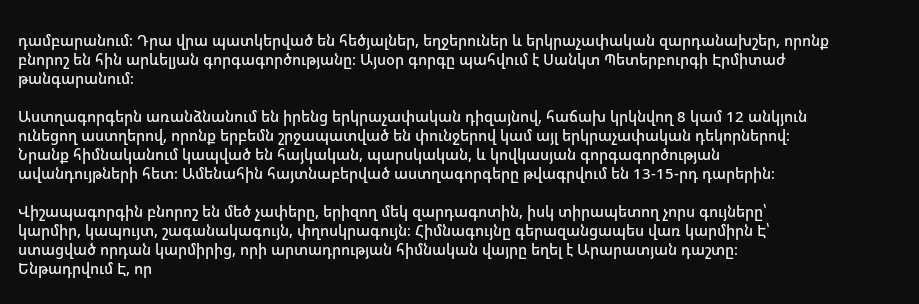դամբարանում։ Դրա վրա պատկերված են հեծյալներ, եղջերուներ և երկրաչափական զարդանախշեր, որոնք բնորոշ են հին արևելյան գորգագործությանը։ Այսօր գորգը պահվում է Սանկտ Պետերբուրգի Էրմիտաժ թանգարանում։

Աստղագորգերն առանձնանում են իրենց երկրաչափական դիզայնով, հաճախ կրկնվող 8 կամ 12 անկյուն ունեցող աստղերով, որոնք երբեմն շրջապատված են փունջերով կամ այլ երկրաչափական դեկորներով։ Նրանք հիմնականում կապված են հայկական, պարսկական, և կովկասյան գորգագործության ավանդույթների հետ։ Ամենահին հայտնաբերված աստղագորգերը թվագրվում են 13-15-րդ դարերին։

Վիշապագորգին բնորոշ են մեծ չափերը, երիզող մեկ զարդագոտին, իսկ տիրապետող չորս գույները՝ կարմիր, կապույտ, շագանակագույն, փղոսկրագույն։ Հիմնագույնը գերազանցապես վառ կարմիրն Է՝ ստացված որդան կարմիրից, որի արտադրության հիմնական վայրը եղել է Արարատյան դաշտը։ Ենթադրվում Է, որ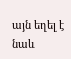այն եղել է նաև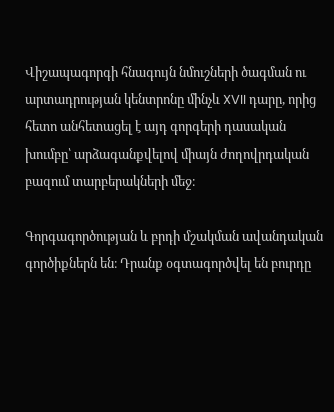Վիշապագորգի հնագույն նմուշների ծագման ու արտադրության կենտրոնը մինչև XVII դարը, որից հետո անհետացել է այդ գորգերի դասական խումբը՝ արձագանքվելով միայն ժողովրդական բազում տարբերակների մեջ։

Գորգագործության և բրդի մշակման ավանդական գործիքներն են։ Դրանք օգտագործվել են բուրդը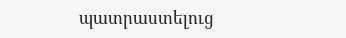պատրաստելուց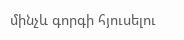մինչև գորգի հյուսելու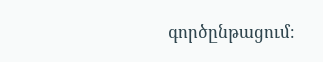գործընթացում։